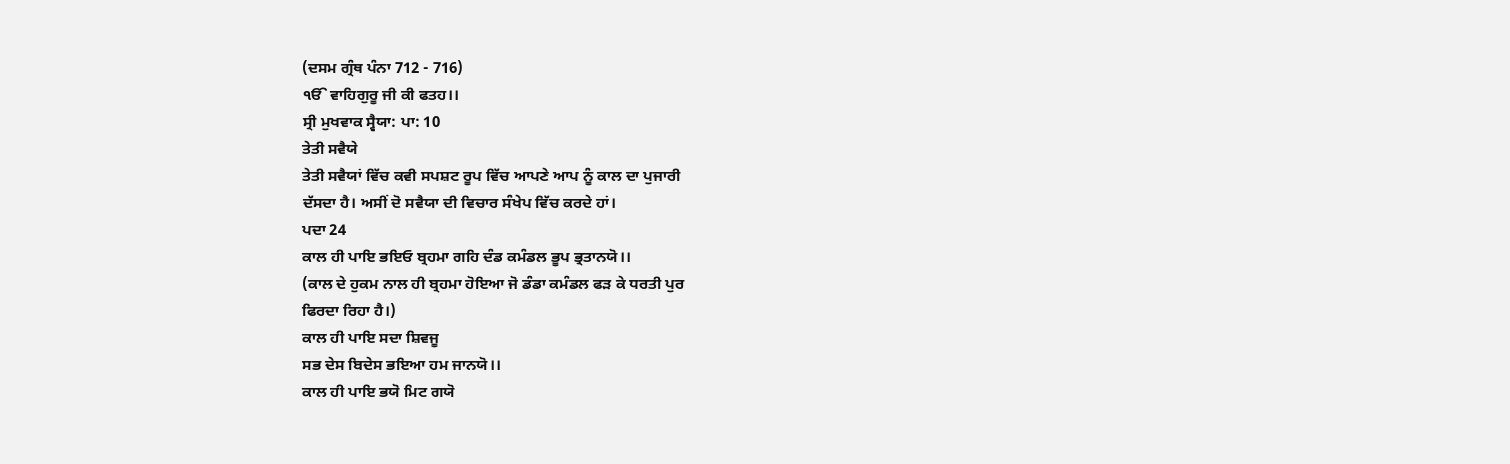(ਦਸਮ ਗ੍ਰੰਥ ਪੰਨਾ 712 - 716)
ੴ ਵਾਹਿਗੁਰੂ ਜੀ ਕੀ ਫਤਹ।।
ਸ੍ਰੀ ਮੁਖਵਾਕ ਸ੍ਵੈਯਾ: ਪਾ: 10
ਤੇਤੀ ਸਵੈਯੇ
ਤੇਤੀ ਸਵੈਯਾਂ ਵਿੱਚ ਕਵੀ ਸਪਸ਼ਟ ਰੂਪ ਵਿੱਚ ਆਪਣੇ ਆਪ ਨੂੰ ਕਾਲ ਦਾ ਪੁਜਾਰੀ
ਦੱਸਦਾ ਹੈ। ਅਸੀਂ ਦੋ ਸਵੈਯਾ ਦੀ ਵਿਚਾਰ ਸੰਖੇਪ ਵਿੱਚ ਕਰਦੇ ਹਾਂ।
ਪਦਾ 24
ਕਾਲ ਹੀ ਪਾਇ ਭਇਓ ਬ੍ਰਹਮਾ ਗਹਿ ਦੰਡ ਕਮੰਡਲ ਭੂਪ ਭ੍ਰਤਾਨਯੋ।।
(ਕਾਲ ਦੇ ਹੁਕਮ ਨਾਲ ਹੀ ਬ੍ਰਹਮਾ ਹੋਇਆ ਜੋ ਡੰਡਾ ਕਮੰਡਲ ਫੜ ਕੇ ਧਰਤੀ ਪੁਰ
ਫਿਰਦਾ ਰਿਹਾ ਹੈ।)
ਕਾਲ ਹੀ ਪਾਇ ਸਦਾ ਸ਼ਿਵਜੂ
ਸਭ ਦੇਸ ਬਿਦੇਸ ਭਇਆ ਹਮ ਜਾਨਯੋ।।
ਕਾਲ ਹੀ ਪਾਇ ਭਯੋ ਮਿਟ ਗਯੋ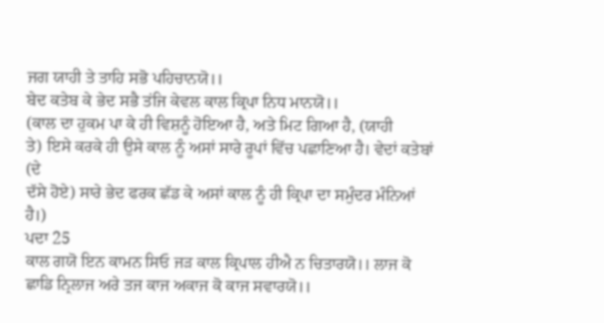ਜਗ ਯਾਹੀ ਤੇ ਤਾਹਿ ਸਭੋ ਪਹਿਚਾਨਯੋ।।
ਬੇਦ ਕਤੇਬ ਕੇ ਭੇਦ ਸਭੈ ਤਂਜਿ ਕੇਵਲ ਕਾਲ ਕ੍ਰਿਪਾ ਨਿਧ ਮਾਨਯੋ।।
(ਕਾਲ ਦਾ ਹੁਕਮ ਪਾ ਕੇ ਹੀ ਵਿਸ਼ਨੂੰ ਹੋਇਆ ਹੈ, ਅਤੇ ਮਿਟ ਗਿਆ ਹੈ, (ਯਾਹੀ
ਤੇ) ਇਸੇ ਕਰਕੇ ਹੀ ਉਸੇ ਕਾਲ ਨੂੰ ਅਸਾਂ ਸਾਰੇ ਰੂਪਾਂ ਵਿੱਚ ਪਛਾਣਿਆ ਹੈ। ਵੇਦਾਂ ਕਤੇਬਾਂ (ਦੇ
ਦੱਸੇ ਹੋਏ) ਸਾਰੇ ਭੇਦ ਫਰਕ ਛੱਡ ਕੇ ਅਸਾਂ ਕਾਲ ਨੂੰ ਹੀ ਕ੍ਰਿਪਾ ਦਾ ਸਮੁੰਦਰ ਮੰਨਿਆਂ ਹੈ।)
ਪਦਾ 25
ਕਾਲ ਗਯੋ ਇਨ ਕਾਮਨ ਸਿਓ ਜੜ ਕਾਲ ਕ੍ਰਿਪਾਲ ਹੀਐ ਨ ਚਿਤਾਰਯੋ।। ਲਾਜ ਕੋ
ਛਾਡਿ ਨ੍ਰਿਲਾਜ ਅਰੇ ਤਜ ਕਾਜ ਅਕਾਜ ਕੋ ਕਾਜ ਸਵਾਰਯੋ।।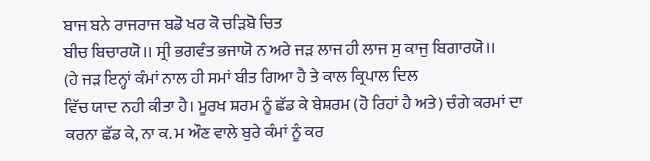ਬਾਜ ਬਨੇ ਰਾਜਰਾਜ ਬਡੋ ਖਰ ਕੋ ਚੜਿਬੋ ਚਿਤ
ਬੀਚ ਬਿਚਾਰਯੋ।। ਸ੍ਰੀ ਭਗਵੰਤ ਭਜਾਯੋ ਨ ਅਰੇ ਜੜ ਲਾਜ ਹੀ ਲਾਜ ਸੁ ਕਾਜੁ ਬਿਗਾਰਯੋ।।
(ਹੇ ਜੜ ਇਨ੍ਹਾਂ ਕੰਮਾਂ ਨਾਲ ਹੀ ਸਮਾਂ ਬੀਤ ਗਿਆ ਹੈ ਤੇ ਕਾਲ ਕ੍ਰਿਪਾਲ ਦਿਲ
ਵਿੱਚ ਯਾਦ ਨਹੀ ਕੀਤਾ ਹੈ। ਮੂਰਖ ਸ਼ਰਮ ਨੂੰ ਛੱਡ ਕੇ ਬੇਸ਼ਰਮ (ਹੋ ਰਿਹਾਂ ਹੈ ਅਤੇ) ਚੰਗੇ ਕਰਮਾਂ ਦਾ
ਕਰਨਾ ਛੱਡ ਕੇ, ਨਾ ਕ. ਮ ਔਣ ਵਾਲੇ ਬੁਰੇ ਕੰਮਾਂ ਨੂੰ ਕਰ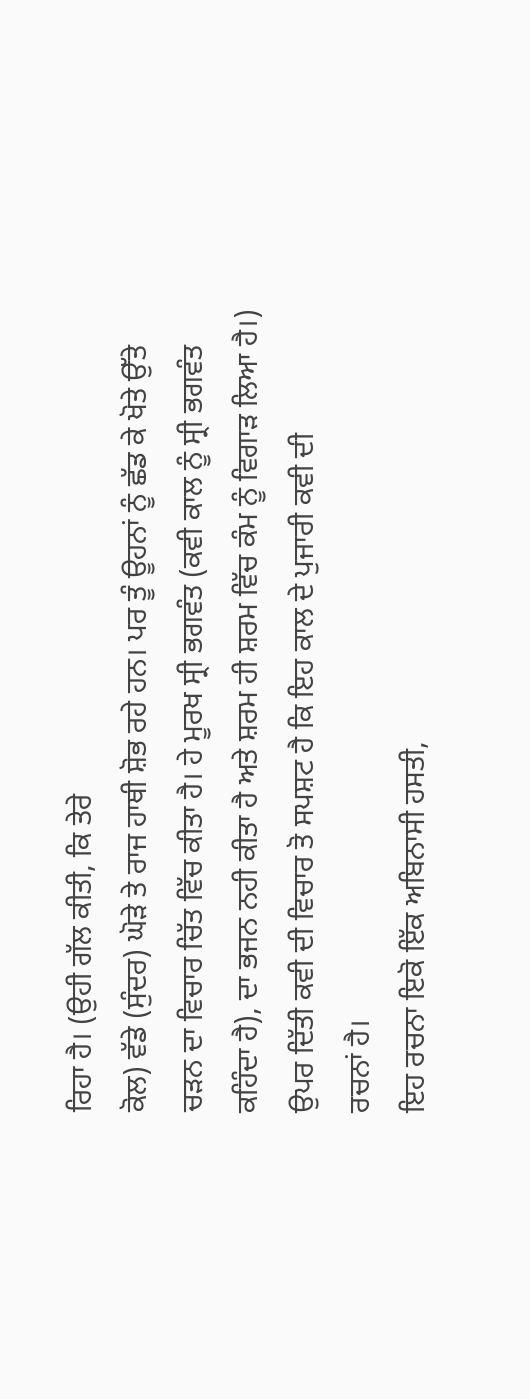ਰਿਹਾ ਹੈ। (ਉਹੀ ਗੱਲ ਕੀਤੀ, ਕਿ ਤੇਰੇ
ਕੋਲ) ਵੱਡੇ (ਸੁੰਦਰ) ਘੋੜੇ ਤੇ ਰਾਜ ਹਾਥੀ ਸ਼ੋਭ ਰਹੇ ਹਨ। ਪਰ ਤੂੰ ਊਹਨਾਂ ਨੂੰ ਛੱਡ ਕੇ ਖੋਤੇ ਉੱਤੇ
ਚੜਨ ਦਾ ਵਿਚਾਰ ਚਿੱਤ ਵਿੱਚ ਕੀਤਾ ਹੈ। ਹੇ ਮੂਰਖ ਸ੍ਰੀ ਭਗਵੰਤ (ਕਵੀ ਕਾਲ ਨੂੰ ਸ੍ਰੀ ਭਗਵੰਤ
ਕਹਿੰਦਾ ਹੈ), ਦਾ ਭਜਨ ਨਹੀ ਕੀਤਾ ਹੈ ਅਤੇ ਸ਼ਰਮ ਹੀ ਸ਼ਰਮ ਵਿੱਚ ਕੰਮ ਨੂੰ ਵਿਗਾੜ ਲਿਆ ਹੈ।)
ਉਪਰ ਦਿੱਤੀ ਕਵੀ ਦੀ ਵਿਚਾਰ ਤੋ ਸਪਸ਼ਟ ਹੈ ਕਿ ਇਹ ਕਾਲ ਦੇ ਪੁਜਾਰੀ ਕਵੀ ਦੀ
ਰਚਨਾਂ ਹੈ।
ਇਹ ਰਚਨਾ ਇਕੋ ਇੱਕ ਅਬਿਨਾਸੀ ਹਸਤੀ,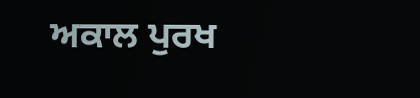ਅਕਾਲ ਪੁਰਖ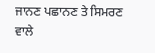ਜਾਨਣ ਪਛਾਨਣ ਤੇ ਸਿਮਰਣ
ਵਾਲੇ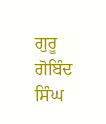ਗੁਰੂ ਗੋਬਿੰਦ ਸਿੰਘ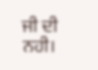ਜੀ ਦੀ ਨਹੀ।